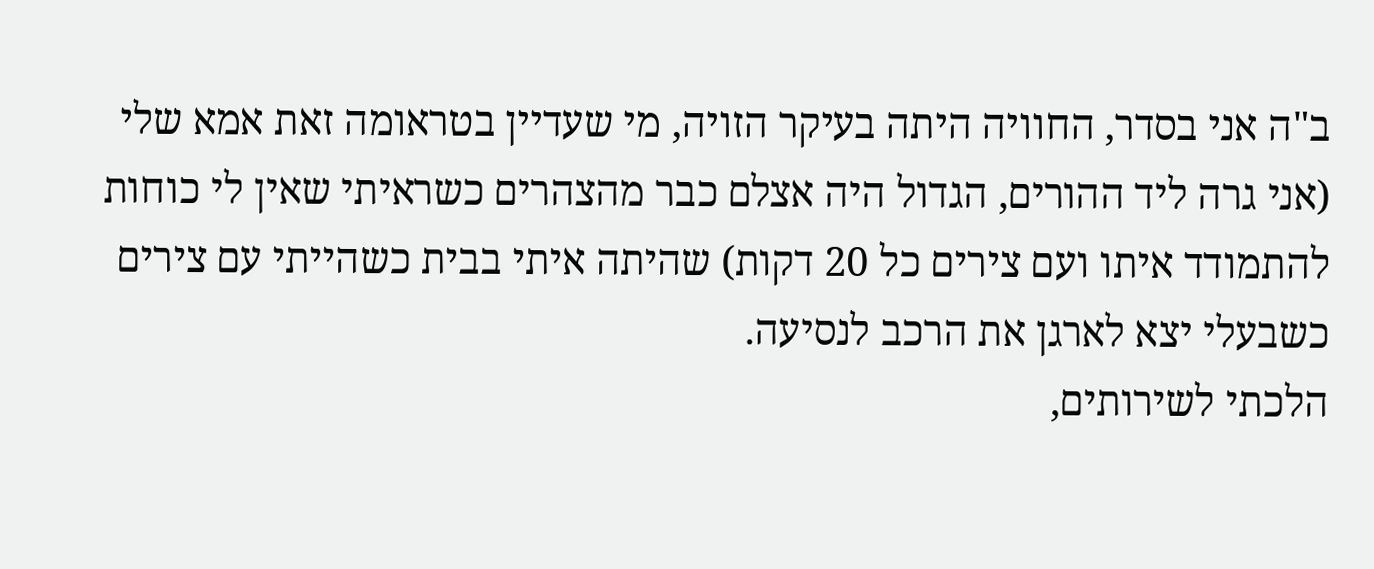ב"ה אני בסדר, החוויה היתה בעיקר הזויה, מי שעדיין בטראומה זאת אמא שלי (אני גרה ליד ההורים, הגדול היה אצלם כבר מהצהרים כשראיתי שאין לי כוחות להתמודד איתו ועם צירים כל 20 דקות) שהיתה איתי בבית כשהייתי עם צירים כשבעלי יצא לארגן את הרכב לנסיעה.
הלכתי לשירותים,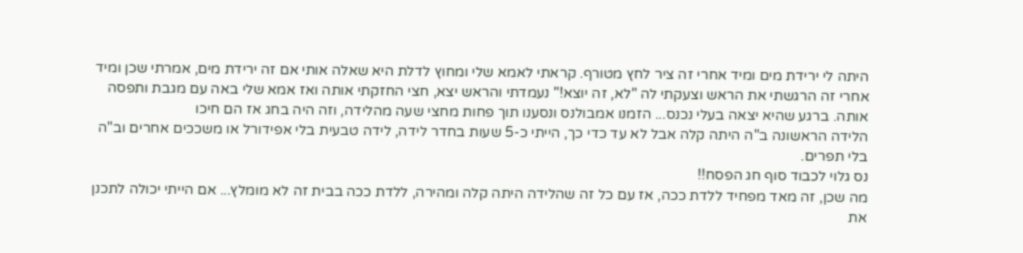היתה לי ירידת מים ומיד אחרי זה ציר לחץ מטורף. קראתי לאמא שלי ומחוץ לדלת היא שאלה אותי אם זה ירידת מים, אמרתי שכן ומיד אחרי זה הרגשתי את הראש וצעקתי לה "לא, זה יוצא!" נעמדתי והראש יצא, חצי החזקתי אותה ואז אמא שלי באה עם מגבת ותפסה אותה. ברגע שהיא יצאה בעלי נכנס... הזמנו אמבולנס ונסענו תוך פחות מחצי שעה מהלידה, וזה היה בחג אז הם חיכו
הלידה הראשונה ב"ה היתה קלה אבל לא עד כדי כך, הייתי כ-5 שעות בחדר לידה, לידה טבעית בלי אפידורל או משככים אחרים וב"ה בלי תפרים.
נס גלוי לכבוד סוף חג הפסח!!
מה שכן, זה מאד מפחיד ללדת ככה, אז עם כל זה שהלידה היתה קלה ומהירה, ללדת ככה בבית זה לא מומלץ... אם הייתי יכולה לתכנן את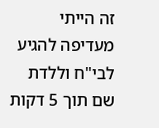זה הייתי מעדיפה להגיע לבי"ח וללדת שם תוך 5 דקות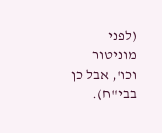(לפני מוניטור וכו', אבל כן בבי"ח).